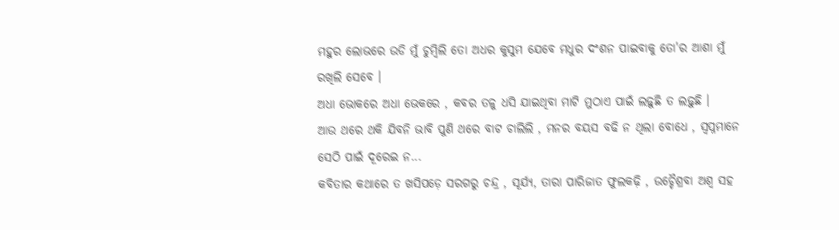ମହୁର ଲୋଭରେ ଉଡି ମୁଁ ଚୁମ୍ୱିଲି ତୋ ଅଧର କୁସୁମ ଯେବେ ମଧୁର ଦଂଶନ ପାଇବାକୁ ତୋ'ର ଆଶା ମୁଁ ରଖିଲି ସେବେ ।
ଅଧା ଭୋକରେ ଅଧା ଭେକରେ , କବର ତଳୁ ଧସି ଯାଇଥିବା ମାଟି ମୁଠାଏ ପାଇଁ ଲଢ଼ୁଛି ତ ଲଢ଼ୁଛି ।
ଆଉ ଥରେ ଥକି ଯିବନି ଭାବି ପୁଣି ଥରେ ବାଟ ଚାଲିଲି , ମନର ବୟସ ବଢି ନ ଥିଲା ବୋଧେ , ସ୍ୱପ୍ନମାନେ ସେଠି ପାଇଁ ଦୂରେଇ ନ...
କବିତାର କଥାରେ ତ ଖସିପଡ଼େ ସରଗରୁ ଚନ୍ଦ୍ର , ସୂର୍ଯ୍ୟ, ତାରା ପାରିଜାତ ଫୁଲକଢ଼ି , ଉଚ୍ଚୈଶ୍ରବା ଅଶ୍ୱ ସହ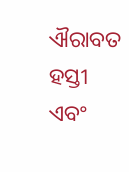ଐରାବତ ହସ୍ତୀ ଏବଂ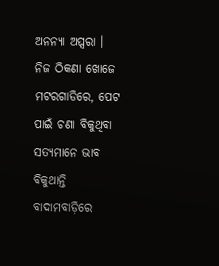ଅନନ୍ୟା ଅପ୍ସରା ।
ନିଜ ଠିକଣା ଖୋଜେ ମଟରଗାଡିରେ, ପେଟ ପାଇଁ ଚଣା ବିକୁଥିବା ସତ୍ୟମାନେ ଭାବ ବିକୁଥାନ୍ତି ବାଦାମବାଡ଼ିରେ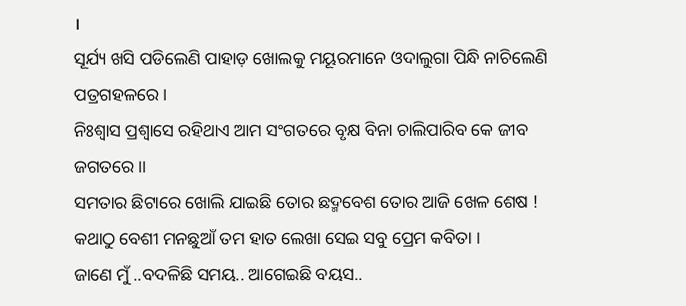।
ସୂର୍ଯ୍ୟ ଖସି ପଡିଲେଣି ପାହାଡ଼ ଖୋଲକୁ ମୟୂରମାନେ ଓଦାଲୁଗା ପିନ୍ଧି ନାଚିଲେଣି ପତ୍ରଗହଳରେ ।
ନିଃଶ୍ବାସ ପ୍ରଶ୍ୱାସେ ରହିଥାଏ ଆମ ସଂଗତରେ ବୃକ୍ଷ ବିନା ଚାଲିପାରିବ କେ ଜୀବ ଜଗତରେ ।।
ସମତାର ଛିଟାରେ ଖୋଲି ଯାଇଛି ତୋର ଛଦ୍ମବେଶ ତୋର ଆଜି ଖେଳ ଶେଷ !
କଥାଠୁ ବେଶୀ ମନଛୁଆଁ ତମ ହାତ ଲେଖା ସେଇ ସବୁ ପ୍ରେମ କବିତା ।
ଜାଣେ ମୁଁ ..ବଦଳିଛି ସମୟ.. ଆଗେଇଛି ବୟସ..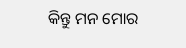କିନ୍ତୁ ମନ ମୋର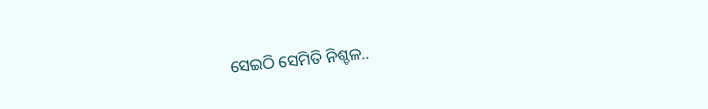ସେଇଠି ସେମିତି ନିଶ୍ଚଳ..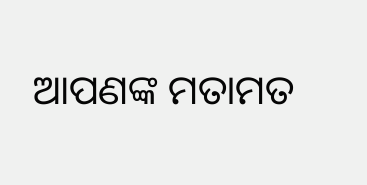ଆପଣଙ୍କ ମତାମତ